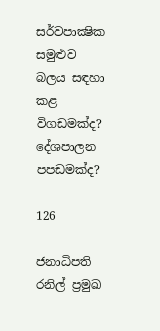සර්වපාක්‍ෂික සමුළුව බලය සඳහා කළ විගඩමක්ද? දේශපාලන පපඩමක්ද?

126

ජනාධිපති රනිල් ප්‍රමුඛ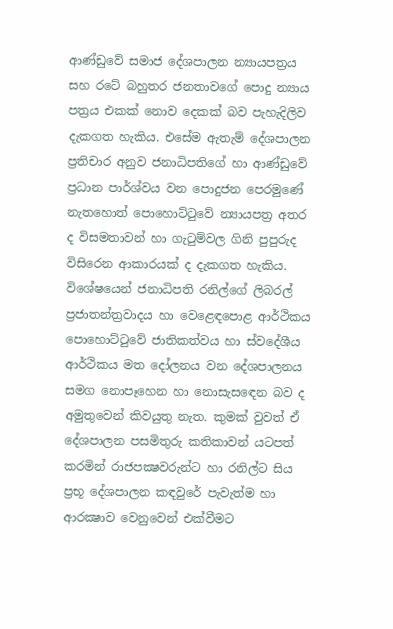ආණ්ඩුවේ සමාජ දේශපාලන න්‍යායපත්‍රය සහ රටේ බහුතර ජනතාවගේ පොදු න්‍යාය පත්‍රය එකක් නොව දෙකක් බව පැහැදිලිව දැකගත හැකිය. එසේම ඇතැම් දේශපාලන ප්‍රතිචාර අනුව ජනාධිපතිගේ හා ආණ්ඩුවේ ප්‍රධාන පාර්ශ්වය වන පොදුජන පෙරමුණේ නැතහොත් පොහොට්ටුවේ න්‍යායපත්‍ර අතර ද විසමතාවන් හා ගැටුම්වල ගිනි පුපුරුද විසිරෙන ආකාරයක් ද දැකගත හැකිය. විශේෂයෙන් ජනාධිපති රනිල්ගේ ලිබරල් ප්‍රජාතන්ත්‍රවාදය හා වෙළෙඳපොළ ආර්ථිකය පොහොට්ටුවේ ජාතිකත්වය හා ස්වදේශීය ආර්ථිකය මත දෝලනය වන දේශපාලනය සමග නොපෑහෙන හා නොසැසඳෙන බව ද අමුතුවෙන් කිවයුතු නැත. කුමක් වුවත් ඒ දේශපාලන පසමිතුරු කතිකාවන් යටපත් කරමින් රාජපක්‍ෂවරුන්ට හා රනිල්ට සිය ප්‍රභූ දේශපාලන කඳවුරේ පැවැත්ම හා ආරක්‍ෂාව වෙනුවෙන් එක්වීමට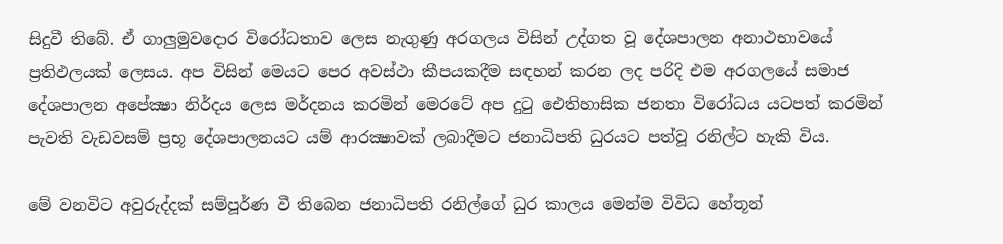සිදුවී තිබේ. ඒ ගාලුමුවදොර විරෝධතාව ලෙස නැගුණු අරගලය විසින් උද්ගත වූ දේශපාලන අනාථභාවයේ ප්‍රතිඵලයක් ලෙසය. අප විසින් මෙයට පෙර අවස්ථා කීපයකදීම සඳහන් කරන ලද පරිදි එම අරගලයේ සමාජ දේශපාලන අපේක්‍ෂා නිර්දය ලෙස මර්දනය කරමින් මෙරටේ අප දුටු ඓතිහාසික ජනතා විරෝධය යටපත් කරමින් පැවති වැඩවසම් ප්‍රභූ දේශපාලනයට යම් ආරක්‍ෂාවක් ලබාදීමට ජනාධිපති ධුරයට පත්වූ රනිල්ට හැකි විය.

මේ වනවිට අවුරුද්දක් සම්පූර්ණ වී තිබෙන ජනාධිපති රනිල්ගේ ධුර කාලය මෙන්ම විවිධ හේතූන්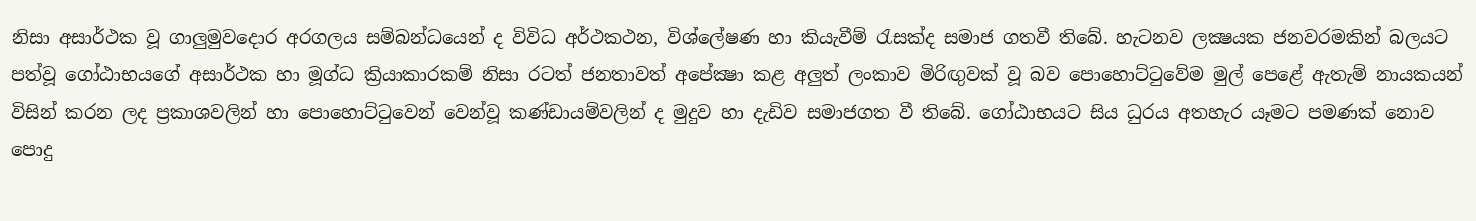නිසා අසාර්ථක වූ ගාලුමුවදොර අරගලය සම්බන්ධයෙන් ද විවිධ අර්ථකථන, විශ්ලේෂණ හා කියැවීම් රැසක්ද සමාජ ගතවී තිබේ. හැටනව ලක්‍ෂයක ජනවරමකින් බලයට පත්වූ ගෝඨාභයගේ අසාර්ථක හා මූග්ධ ක්‍රියාකාරකම් නිසා රටත් ජනතාවත් අපේක්‍ෂා කළ අලුත් ලංකාව මිරිඟුවක් වූ බව පොහොට්ටුවේම මුල් පෙළේ ඇතැම් නායකයන් විසින් කරන ලද ප්‍රකාශවලින් හා පොහොට්ටුවෙන් වෙන්වූ කණ්ඩායම්වලින් ද මුදුව හා දැඩිව සමාජගත වී තිබේ. ගෝඨාභයට සිය ධුරය අතහැර යෑමට පමණක් නොව පොදු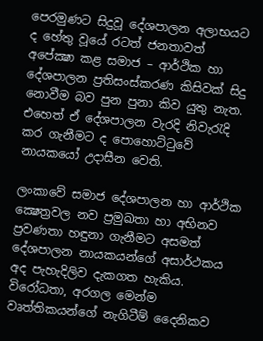පෙරමුණට සිදුවූ දේශපාලන අලාභයට ද හේතු වූයේ රටත් ජනතාවත් අපේක්‍ෂා කළ සමාජ – ආර්ථික හා දේශපාලන ප්‍රතිසංස්කරණ කිසිවක් සිදු නොවීම බව පුන පුනා කිව යුතු නැත. එහෙත් ඒ දේශපාලන වැරදි නිවැරැදි කර ගැනීමට ද පොහොට්ටුවේ නායකයෝ උදාසීන වෙති.

ලංකාවේ සමාජ දේශපාලන හා ආර්ථික ක්‍ෂෙත්‍රවල නව ප්‍රමුඛතා හා අභිනව ප්‍රවණතා හඳුනා ගැනීමට අසමත් දේශපාලන නායකයන්ගේ අසාර්ථකය අද පැහැදිලිව දැකගත හැකිය. විරෝධතා, අරගල මෙන්ම වෘත්තිකයන්ගේ නැගිටීම් දෛනිකව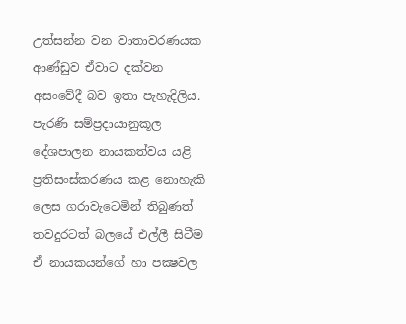උත්සන්න වන වාතාවරණයක ආණ්ඩුව ඒවාට දක්වන අසංවේදී බව ඉතා පැහැදිලිය. පැරණි සම්ප්‍රදායානුකූල දේශපාලන නායකත්වය යළි ප්‍රතිසංස්කරණය කළ නොහැකි ලෙස ගරාවැටෙමින් තිබුණත් තවදුරටත් බලයේ එල්ලී සිටීම ඒ නායකයන්ගේ හා පක්‍ෂවල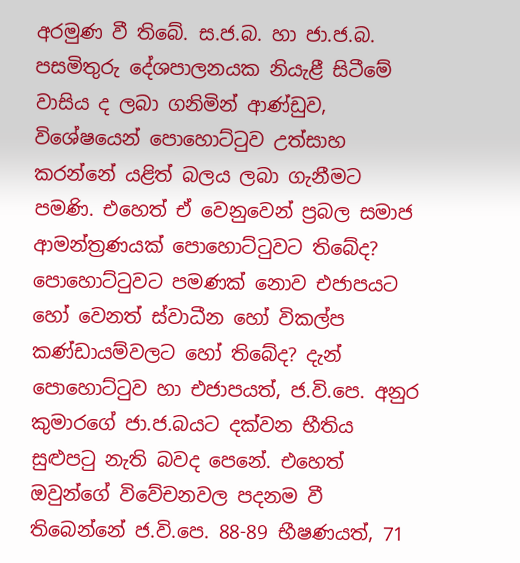අරමුණ වී තිබේ. ස.ජ.බ. හා ජා.ජ.බ. පසමිතුරු දේශපාලනයක නියැළී සිටීමේ වාසිය ද ලබා ගනිමින් ආණ්ඩුව, විශේෂයෙන් පොහොට්ටුව උත්සාහ කරන්නේ යළිත් බලය ලබා ගැනීමට පමණි. එහෙත් ඒ වෙනුවෙන් ප්‍රබල සමාජ ආමන්ත්‍රණයක් පොහොට්ටුවට තිබේද? පොහොට්ටුවට පමණක් නොව එජාපයට හෝ වෙනත් ස්වාධීන හෝ විකල්ප කණ්ඩායම්වලට හෝ තිබේද? දැන් පොහොට්ටුව හා එජාපයත්, ජ.වි.පෙ. අනුර කුමාරගේ ජා.ජ.බයට දක්වන භීතිය සුළුපටු නැති බවද පෙනේ. එහෙත් ඔවුන්ගේ විවේචනවල පදනම වී තිබෙන්නේ ජ.වි.පෙ. 88-89 භීෂණයත්, 71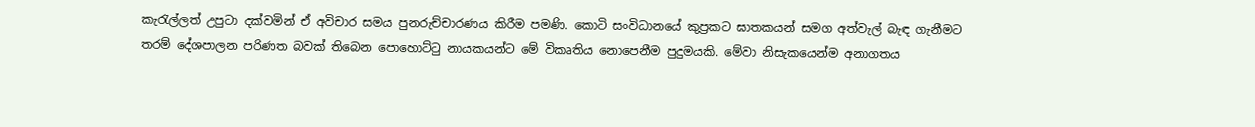කැරැල්ලත් උපුටා දක්වමින් ඒ අවිචාර සමය පුනරුච්චාරණය කිරීම පමණි. කොටි සංවිධානයේ කුප්‍රකට ඝාතකයන් සමග අත්වැල් බැඳ ගැනීමට තරම් දේශපාලන පරිණත බවක් තිබෙන පොහොට්ටු නායකයන්ට මේ විකෘතිය නොපෙනීම පුදුමයකි. මේවා නිසැකයෙන්ම අනාගතය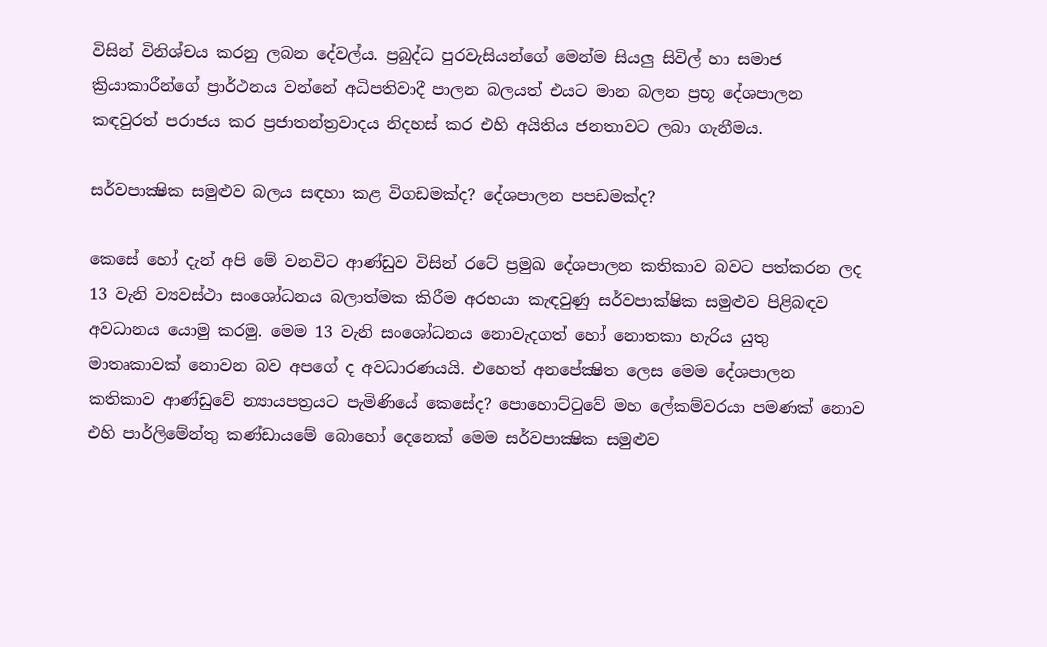විසින් විනිශ්චය කරනු ලබන දේවල්ය. ප්‍රබුද්ධ පුරවැසියන්ගේ මෙන්ම සියලු සිවිල් හා සමාජ ක්‍රියාකාරීන්ගේ ප්‍රාර්ථනය වන්නේ අධිපතිවාදී පාලන බලයත් එයට මාන බලන ප්‍රභූ දේශපාලන කඳවුරත් පරාජය කර ප්‍රජාතන්ත්‍රවාදය නිදහස් කර එහි අයිතිය ජනතාවට ලබා ගැනීමය.

සර්වපාක්‍ෂික සමුළුව බලය සඳහා කළ විගඩමක්ද? දේශපාලන පපඩමක්ද?

කෙසේ හෝ දැන් අපි මේ වනවිට ආණ්ඩුව විසින් රටේ ප්‍රමුඛ දේශපාලන කතිකාව බවට පත්කරන ලද 13 වැනි ව්‍යවස්ථා සංශෝධනය බලාත්මක කිරීම අරභයා කැඳවුණු සර්වපාක්ෂික සමුළුව පිළිබඳව අවධානය යොමු කරමු. මෙම 13 වැනි සංශෝධනය නොවැදගත් හෝ නොතකා හැරිය යුතු මාතෘකාවක් නොවන බව අපගේ ද අවධාරණයයි. එහෙත් අනපේක්‍ෂිත ලෙස මෙම දේශපාලන කතිකාව ආණ්ඩුවේ න්‍යායපත්‍රයට පැමිණියේ කෙසේද? පොහොට්ටුවේ මහ ලේකම්වරයා පමණක් නොව එහි පාර්ලිමේන්තු කණ්ඩායමේ බොහෝ දෙනෙක් මෙම සර්වපාක්‍ෂික සමුළුව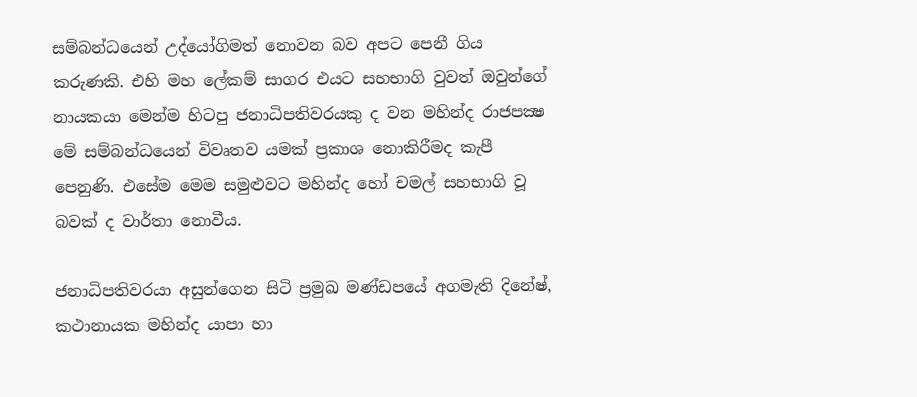සම්බන්ධයෙන් උද්යෝගිමත් නොවන බව අපට පෙනී ගිය කරුණකි. එහි මහ ලේකම් සාගර එයට සහභාගි වුවත් ඔවුන්ගේ නායකයා මෙන්ම හිටපු ජනාධිපතිවරයකු ද වන මහින්ද රාජපක්‍ෂ මේ සම්බන්ධයෙන් විවෘතව යමක් ප්‍රකාශ නොකිරීමද කැපී පෙනුණි. එසේම මෙම සමුළුවට මහින්ද හෝ චමල් සහභාගි වූ බවක් ද වාර්තා නොවීය.

ජනාධිපතිවරයා අසුන්ගෙන සිටි ප්‍රමුඛ මණ්ඩපයේ අගමැති දිනේෂ්, කථානායක මහින්ද යාපා හා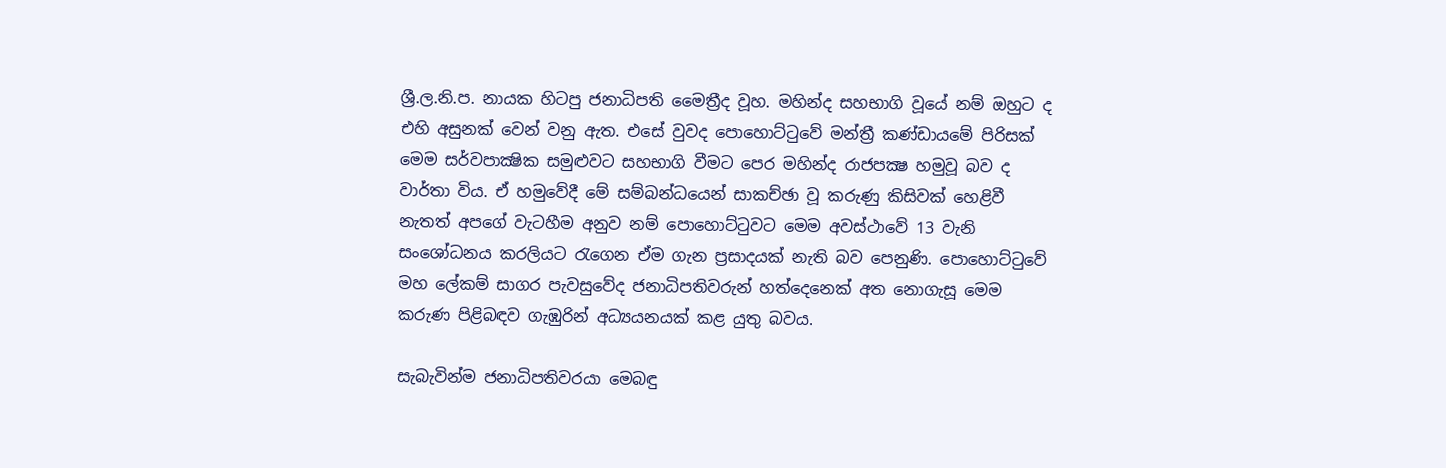ශ්‍රී.ල.නි.ප. නායක හිටපු ජනාධිපති මෛත්‍රීද වූහ. මහින්ද සහභාගි වූයේ නම් ඔහුට ද එහි අසුනක් වෙන් වනු ඇත. එසේ වුවද පොහොට්ටුවේ මන්ත්‍රී කණ්ඩායමේ පිරිසක් මෙම සර්වපාක්‍ෂික සමුළුවට සහභාගි වීමට පෙර මහින්ද රාජපක්‍ෂ හමුවූ බව ද වාර්තා විය. ඒ හමුවේදී මේ සම්බන්ධයෙන් සාකච්ඡා වූ කරුණු කිසිවක් හෙළිවී නැතත් අපගේ වැටහීම අනුව නම් පොහොට්ටුවට මෙම අවස්ථාවේ 13 වැනි සංශෝධනය කරලියට රැගෙන ඒම ගැන ප්‍රසාදයක් නැති බව පෙනුණි. පොහොට්ටුවේ මහ ලේකම් සාගර පැවසුවේද ජනාධිපතිවරුන් හත්දෙනෙක් අත නොගැසූ මෙම කරුණ පිළිබඳව ගැඹුරින් අධ්‍යයනයක් කළ යුතු බවය.

සැබැවින්ම ජනාධිපතිවරයා මෙබඳු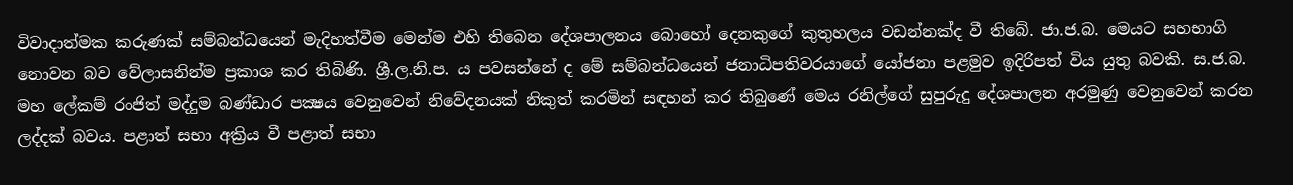විවාදාත්මක කරුණක් සම්බන්ධයෙන් මැදිහත්වීම මෙන්ම එහි තිබෙන දේශපාලනය බොහෝ දෙනකුගේ කුතුහලය වඩන්නක්ද වී තිබේ. ජා.ජ.බ. මෙයට සහභාගි නොවන බව වේලාසනින්ම ප්‍රකාශ කර තිබිණි. ශ්‍රී.ල.නි.ප. ය පවසන්නේ ද මේ සම්බන්ධයෙන් ජනාධිපතිවරයාගේ යෝජනා පළමුව ඉදිරිපත් විය යුතු බවකි. ස.ජ.බ. මහ ලේකම් රංජිත් මද්දුම බණ්ඩාර පක්‍ෂය වෙනුවෙන් නිවේදනයක් නිකුත් කරමින් සඳහන් කර තිබුණේ මෙය රනිල්ගේ සුපුරුදු දේශපාලන අරමුණු වෙනුවෙන් කරන ලද්දක් බවය. පළාත් සභා අක්‍රිය වී පළාත් සභා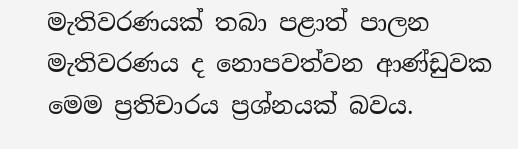මැතිවරණයක් තබා පළාත් පාලන මැතිවරණය ද නොපවත්වන ආණ්ඩුවක මෙම ප්‍රතිචාරය ප්‍රශ්නයක් බවය.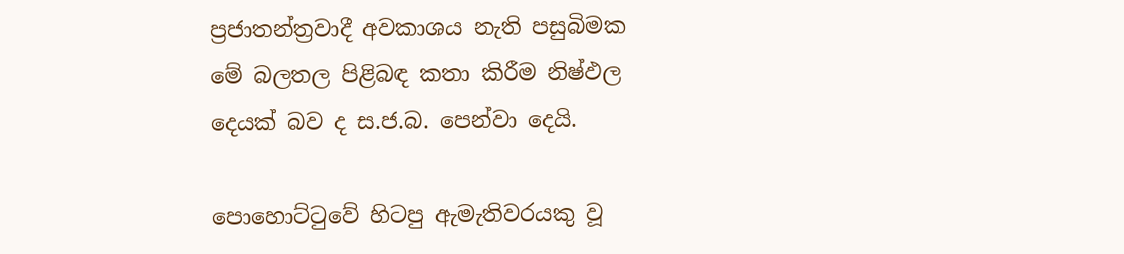ප්‍රජාතන්ත්‍රවාදී අවකාශය නැති පසුබිමක මේ බලතල පිළිබඳ කතා කිරීම නිෂ්ඵල දෙයක් බව ද ස.ජ.බ. පෙන්වා දෙයි.

පොහොට්ටුවේ හිටපු ඇමැතිවරයකු වූ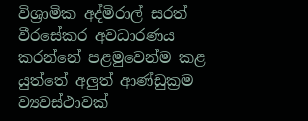විශ්‍රාමික අද්මිරාල් සරත් වීරසේකර අවධාරණය කරන්නේ පළමුවෙන්ම කළ යුත්තේ අලුත් ආණ්ඩුක්‍රම ව්‍යවස්ථාවක්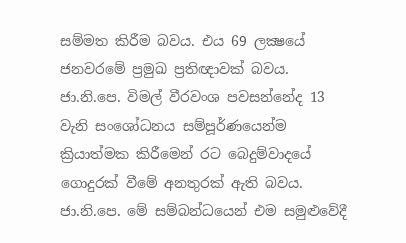සම්මත කිරීම බවය. එය 69 ලක්‍ෂයේ ජනවරමේ ප්‍රමුඛ ප්‍රතිඥාවක් බවය. ජා.නි.පෙ. විමල් වීරවංශ පවසන්නේද 13 වැනි සංශෝධනය සම්පූර්ණයෙන්ම ක්‍රියාත්මක කිරීමෙන් රට බෙදුම්වාදයේ ගොදුරක් වීමේ අනතුරක් ඇති බවය. ජා.නි.පෙ. මේ සම්බන්ධයෙන් එම සමුළුවේදී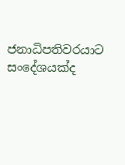ජනාධිපතිවරයාට සංදේශයක්ද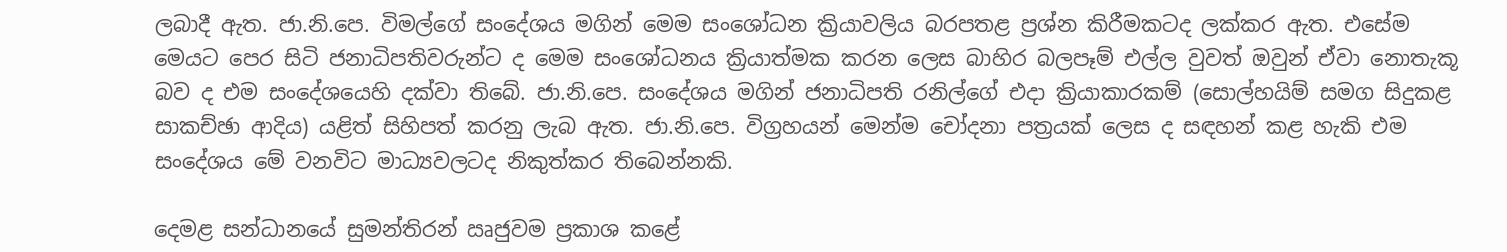ලබාදී ඇත. ජා.නි.පෙ. විමල්ගේ සංදේශය මගින් මෙම සංශෝධන ක්‍රියාවලිය බරපතළ ප්‍රශ්න කිරීමකටද ලක්කර ඇත. එසේම මෙයට පෙර සිටි ජනාධිපතිවරුන්ට ද මෙම සංශෝධනය ක්‍රියාත්මක කරන ලෙස බාහිර බලපෑම් එල්ල වුවත් ඔවුන් ඒවා නොතැකූ බව ද එම සංදේශයෙහි දක්වා තිබේ. ජා.නි.පෙ. සංදේශය මගින් ජනාධිපති රනිල්ගේ එදා ක්‍රියාකාරකම් (සොල්හයිම් සමග සිදුකළ සාකච්ඡා ආදිය) යළිත් සිහිපත් කරනු ලැබ ඇත. ජා.නි.පෙ. විග්‍රහයන් මෙන්ම චෝදනා පත්‍රයක් ලෙස ද සඳහන් කළ හැකි එම සංදේශය මේ වනවිට මාධ්‍යවලටද නිකුත්කර තිබෙන්නකි.

දෙමළ සන්ධානයේ සුමන්තිරන් ඍජුවම ප්‍රකාශ කළේ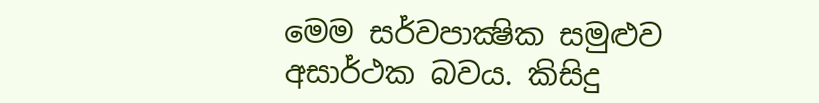මෙම සර්වපාක්‍ෂික සමුළුව අසාර්ථක බවය. කිසිදු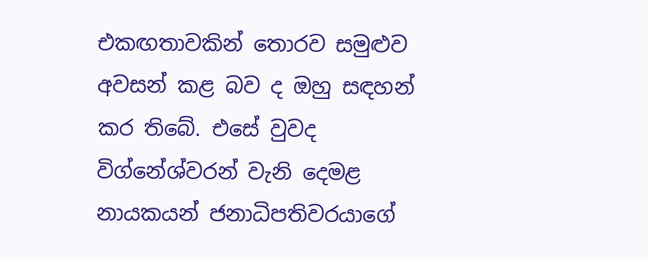එකඟතාවකින් තොරව සමුළුව අවසන් කළ බව ද ඔහු සඳහන් කර තිබේ. එසේ වුවද විග්නේශ්වරන් වැනි දෙමළ නායකයන් ජනාධිපතිවරයාගේ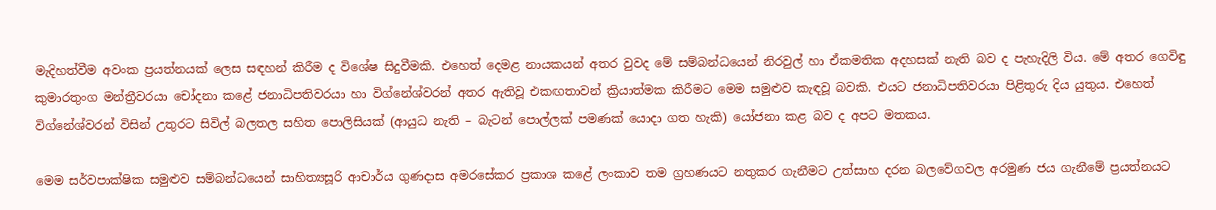මැදිහත්වීම අවංක ප්‍රයත්නයක් ලෙස සඳහන් කිරීම ද විශේෂ සිදුවීමකි. එහෙත් දෙමළ නායකයන් අතර වුවද මේ සම්බන්ධයෙන් නිරවුල් හා ඒකමතික අදහසක් නැති බව ද පැහැදිලි විය. මේ අතර ගෙවිඳු කුමාරතුංග මන්ත්‍රීවරයා චෝදනා කළේ ජනාධිපතිවරයා හා විග්නේශ්වරන් අතර ඇතිවූ එකඟතාවන් ක්‍රියාත්මක කිරීමට මෙම සමුළුව කැඳවූ බවකි. එයට ජනාධිපතිවරයා පිළිතුරු දිය යුතුය. එහෙත් විග්නේශ්වරන් විසින් උතුරට සිවිල් බලතල සහිත පොලිසියක් (ආයුධ නැති – බැටන් පොල්ලක් පමණක් යොදා ගත හැකි) යෝජනා කළ බව ද අපට මතකය.

මෙම සර්වපාක්ෂික සමුළුව සම්බන්ධයෙන් සාහිත්‍යසූරි ආචාර්ය ගුණදාස අමරසේකර ප්‍රකාශ කළේ ලංකාව තම ග්‍රහණයට නතුකර ගැනීමට උත්සාහ දරන බලවේගවල අරමුණ ජය ගැනීමේ ප්‍රයත්නයට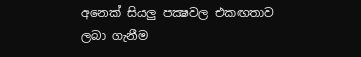අනෙක් සියලු පක්‍ෂවල එකඟතාව ලබා ගැනීම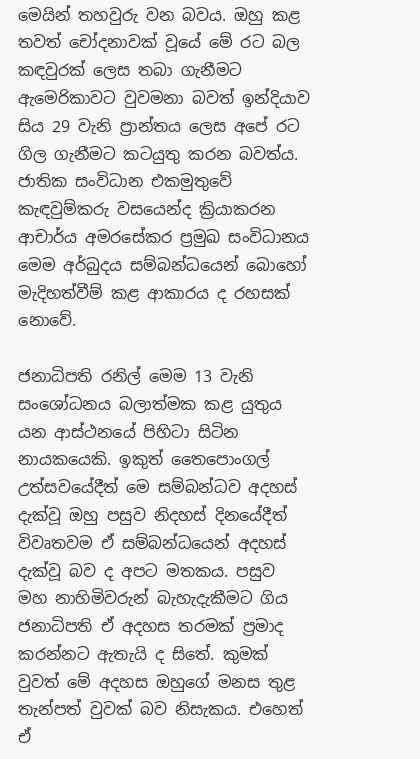මෙයින් තහවුරු වන බවය. ඔහු කළ තවත් චෝදනාවක් වූයේ මේ රට බල කඳවුරක් ලෙස තබා ගැනීමට ඇමෙරිකාවට වුවමනා බවත් ඉන්දියාව සිය 29 වැනි ප්‍රාන්තය ලෙස අපේ රට ගිල ගැනීමට කටයුතු කරන බවත්ය. ජාතික සංවිධාන එකමුතුවේ කැඳවුම්කරු වසයෙන්ද ක්‍රියාකරන ආචාර්ය අමරසේකර ප්‍රමුඛ සංවිධානය මෙම අර්බුදය සම්බන්ධයෙන් බොහෝ මැදිහත්වීම් කළ ආකාරය ද රහසක් නොවේ.

ජනාධිපති රනිල් මෙම 13 වැනි සංශෝධනය බලාත්මක කළ යුතුය යන ආස්ථනයේ පිහිටා සිටින නායකයෙකි. ඉකුත් තෛපොංගල් උත්සවයේදීත් මෙ සම්බන්ධව අදහස් දැක්වූ ඔහු පසුව නිදහස් දිනයේදීත් විවෘතවම ඒ සම්බන්ධයෙන් අදහස් දැක්වූ බව ද අපට මතකය. පසුව මහ නාහිමිවරුන් බැහැදැකීමට ගිය ජනාධිපති ඒ අදහස තරමක් ප්‍රමාද කරන්නට ඇතැයි ද සිතේ. කුමක් වුවත් මේ අදහස ඔහුගේ මනස තුළ තැන්පත් වුවක් බව නිසැකය. එහෙත් ඒ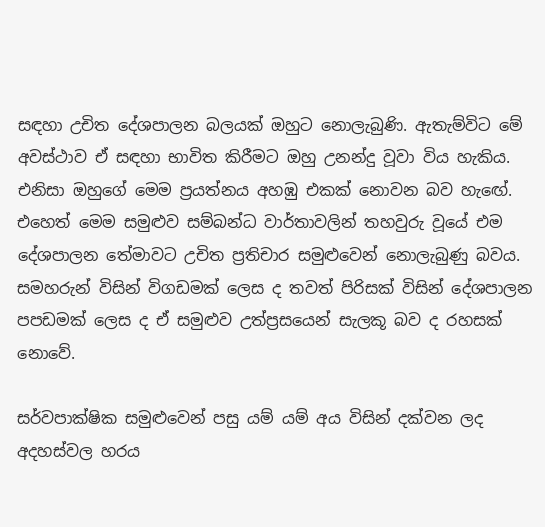සඳහා උචිත දේශපාලන බලයක් ඔහුට නොලැබුණි. ඇතැම්විට මේ අවස්ථාව ඒ සඳහා භාවිත කිරීමට ඔහු උනන්දු වූවා විය හැකිය. එනිසා ඔහුගේ මෙම ප්‍රයත්නය අහඹු එකක් නොවන බව හැඟේ. එහෙත් මෙම සමුළුව සම්බන්ධ වාර්තාවලින් තහවුරු වූයේ එම දේශපාලන තේමාවට උචිත ප්‍රතිචාර සමුළුවෙන් නොලැබුණු බවය. සමහරුන් විසින් විගඩමක් ලෙස ද තවත් පිරිසක් විසින් දේශපාලන පපඩමක් ලෙස ද ඒ සමුළුව උත්ප්‍රසයෙන් සැලකූ බව ද රහසක් නොවේ.

සර්වපාක්ෂික සමුළුවෙන් පසු යම් යම් අය විසින් දක්වන ලද අදහස්වල හරය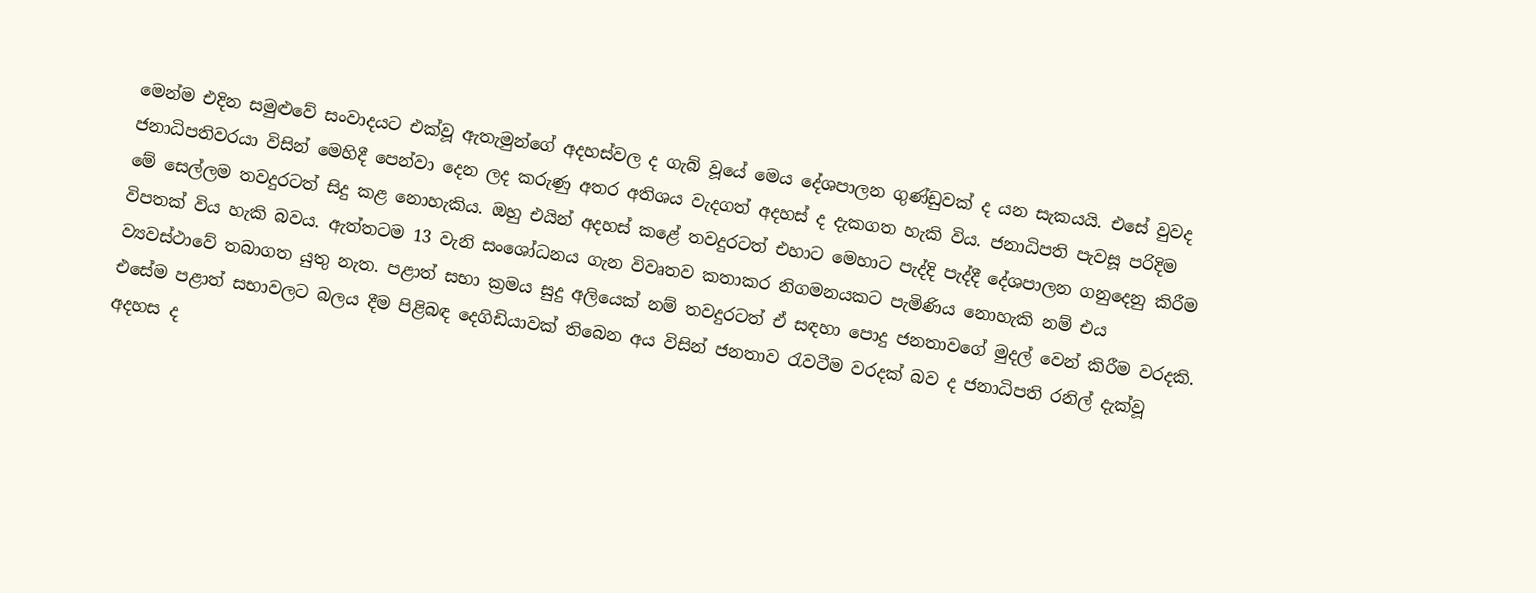මෙන්ම එදින සමුළුවේ සංවාදයට එක්වූ ඇතැමුන්ගේ අදහස්වල ද ගැබ් වූයේ මෙය දේශපාලන ගුණ්ඩුවක් ද යන සැකයයි. එසේ වුවද ජනාධිපතිවරයා විසින් මෙහිදී පෙන්වා දෙන ලද කරුණු අතර අතිශය වැදගත් අදහස් ද දැකගත හැකි විය. ජනාධිපති පැවසූ පරිදිම මේ සෙල්ලම තවදුරටත් සිදු කළ නොහැකිය. ඔහු එයින් අදහස් කළේ තවදුරටත් එහාට මෙහාට පැද්දි පැද්දී දේශපාලන ගනුදෙනු කිරීම විපතක් විය හැකි බවය. ඇත්තටම 13 වැනි සංශෝධනය ගැන විවෘතව කතාකර නිගමනයකට පැමිණිය නොහැකි නම් එය ව්‍යවස්ථාවේ තබාගත යුතු නැත. පළාත් සභා ක්‍රමය සුදු අලියෙක් නම් තවදුරටත් ඒ සඳහා පොදු ජනතාවගේ මුදල් වෙන් කිරීම වරදකි. එසේම පළාත් සභාවලට බලය දීම පිළිබඳ දෙගිඩියාවක් තිබෙන අය විසින් ජනතාව රැවටීම වරදක් බව ද ජනාධිපති රනිල් දැක්වූ අදහස ද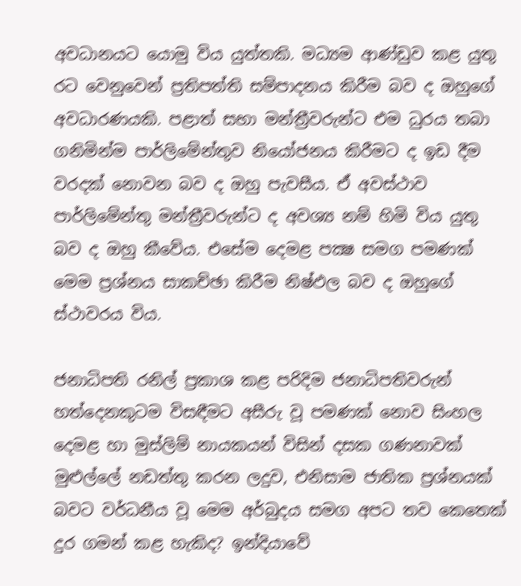අවධානයට යොමු විය යුත්තකි. මධ්‍යම ආණ්ඩුව කළ යුතු රට වෙනුවෙන් ප්‍රතිපත්ති සම්පාදනය කිරීම බව ද ඔහුගේ අවධාරණයකි. පළාත් සභා මන්ත්‍රීවරුන්ට එම ධුරය තබා ගනිමින්ම පාර්ලිමේන්තුව නියෝජනය කිරීමට ද ඉඩ දීම වරදක් නොවන බව ද ඔහු පැවසීය. ඒ අවස්ථාව පාර්ලිමේන්තු මන්ත්‍රීවරුන්ට ද අවශ්‍ය නම් හිමි විය යුතු බව ද ඔහු කීවේය. එසේම දෙමළ පක්‍ෂ සමග පමණක් මෙම ප්‍රශ්නය සාකච්ඡා කිරීම නිෂ්ඵල බව ද ඔහුගේ ස්ථාවරය විය.

ජනාධිපති රනිල් ප්‍රකාශ කළ පරිදිම ජනාධිපතිවරුන් හත්දෙනකුටම විසඳීමට අසීරු වූ පමණක් නොව සිංහල දෙමළ හා මුස්ලිම් නායකයන් විසින් දසක ගණනාවක් මුළුල්ලේ නඩත්තු කරන ලදුව, එනිසාම ජාතික ප්‍රශ්නයක් බවට වර්ධනීය වූ මෙම අර්බුදය සමග අපට තව කෙතෙක් දුර ගමන් කළ හැකිද? ඉන්දියාවේ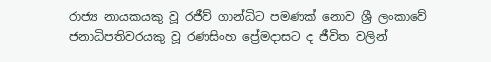රාජ්‍ය නායකයකු වූ රජීව් ගාන්ධිට පමණක් නොව ශ්‍රී ලංකාවේ ජනාධිපතිවරයකු වූ රණසිංහ ප්‍රේමදාසට ද ජීවිත වලින්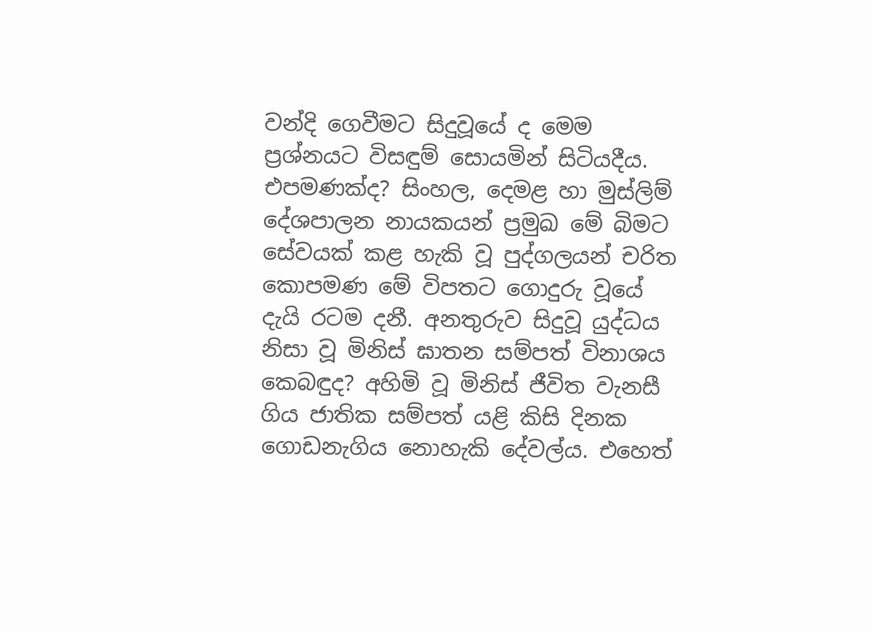වන්දි ගෙවීමට සිදුවූයේ ද මෙම ප්‍රශ්නයට විසඳුම් සොයමින් සිටියදීය. එපමණක්ද? සිංහල, දෙමළ හා මුස්ලිම් දේශපාලන නායකයන් ප්‍රමුඛ මේ බිමට සේවයක් කළ හැකි වූ පුද්ගලයන් චරිත කොපමණ මේ විපතට ගොදුරු වූයේ දැයි රටම දනී. අනතුරුව සිදුවූ යුද්ධය නිසා වූ මිනිස් ඝාතන සම්පත් විනාශය කෙබඳුද? අහිමි වූ මිනිස් ජීවිත වැනසී ගිය ජාතික සම්පත් යළි කිසි දිනක ගොඩනැගිය නොහැකි දේවල්ය. එහෙත්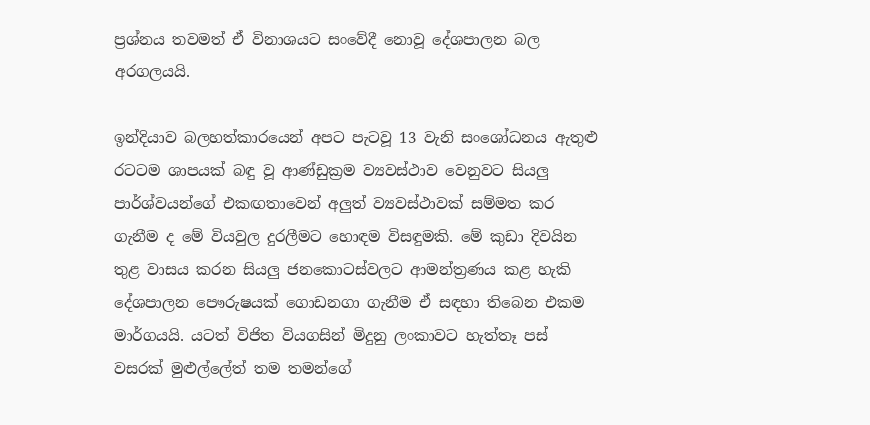ප්‍රශ්නය තවමත් ඒ විනාශයට සංවේදී නොවූ දේශපාලන බල අරගලයයි.

ඉන්දියාව බලහත්කාරයෙන් අපට පැටවූ 13 වැනි සංශෝධනය ඇතුළු රටටම ශාපයක් බඳු වූ ආණ්ඩුක්‍රම ව්‍යවස්ථාව වෙනුවට සියලු පාර්ශ්වයන්ගේ එකඟතාවෙන් අලුත් ව්‍යවස්ථාවක් සම්මත කර ගැනීම ද මේ වියවුල දුරලීමට හොඳම විසඳුමකි. මේ කුඩා දිවයින තුළ වාසය කරන සියලු ජනකොටස්වලට ආමන්ත්‍රණය කළ හැකි දේශපාලන පෞරුෂයක් ගොඩනගා ගැනීම ඒ සඳහා තිබෙන එකම මාර්ගයයි. යටත් විජිත වියගසින් මිදුනු ලංකාවට හැත්තෑ පස් වසරක් මුළුල්ලේත් තම තමන්ගේ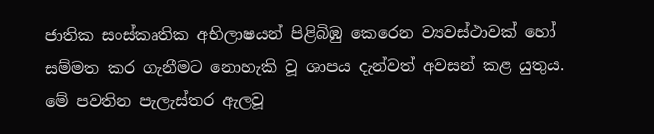ජාතික සංස්කෘතික අභිලාෂයන් පිළිබිඹු කෙරෙන ව්‍යවස්ථාවක් හෝ සම්මත කර ගැනීමට නොහැකි වූ ශාපය දැන්වත් අවසන් කළ යුතුය. මේ පවතින පැලැස්තර ඇලවූ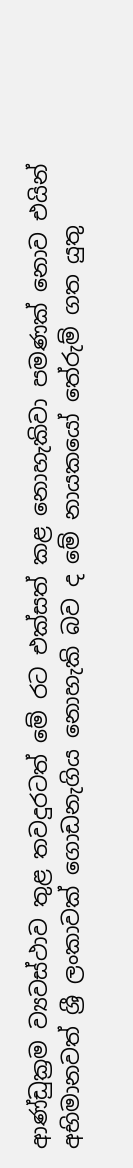ආණ්ඩුක්‍රම ව්‍යවස්ථාව තුළ තවදුරටත් මේ රට එක්සත් කළ නොහැකිවා පමණක් නොව එයින් අභිමානවත් ශ්‍රී ලංකාවක් ගොඩනැගිය නොහැකි බව ද මේ නායකයෝ තේරුම් ගත යුතු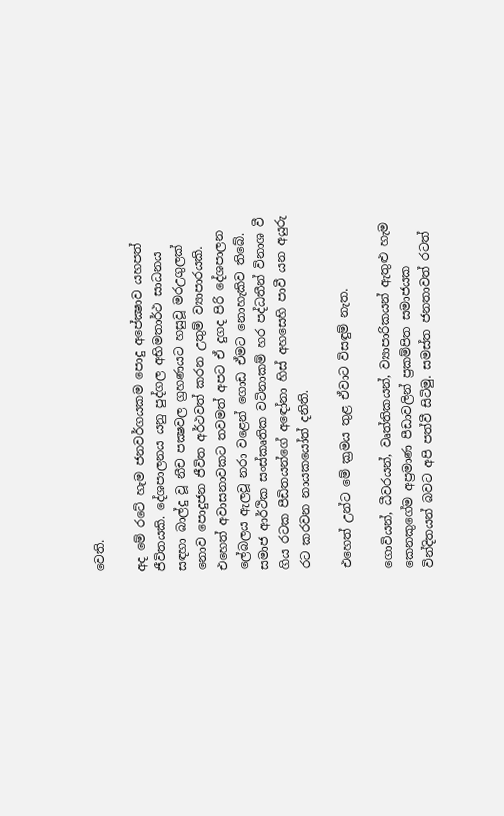වෙති.

අද මේ රටේ හැම ජනවර්ගයකම පොදු අපේක්‍ෂාව යහපත් ජීවිතයකි. දේශපාලනය යනු පුද්ගල අභිමතාර්ථ සාධනය සඳහා බාල්දු වූ නීච පක්‍ෂවල ග්‍රහණයට හසුවූ මරඋගුලක් නොව පොදුජන ජීවිත අර්ථවත් කරන උතුම් ව්‍යාපාරයකි. එහෙත් අවාසනාවකට තවමත් අපට ඒ දුගද පිරි දේශපාලන ලේබලය ඇලවූ නරා වළෙන් ගොඩ ඒමට නොහැකිව තිබේ. සමාජ ආර්ථික සංස්කෘතික වටිනාකම් හර පද්ධතීන් විනාශ වී ගිය රටක පීඩිතයන්ගේ අඳෝනා හිස් අහසෙහි පාවී යන අයුරු රට කරවන නායකයෝත් දනිති.

එහෙත් උන්ට මේ ක්‍රමය තුළ ඒවාට විසඳුම් නැත.

ගොවියන්, ධීවරයන්, වෘත්තිකයන්, ව්‍යාපාරිකයන් ඇතුළු හැම කෙනකුගේම අප්‍රමාණ පීඩාවලින් ප්‍රකම්පිත සමාජයක වින්දිතයන් බවට අපි පත්වී සිටිමු. සමස්ත ජනතාවත් රටත්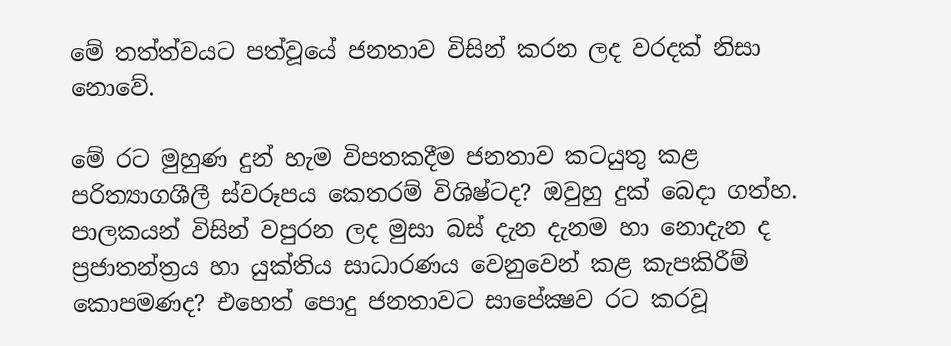මේ තත්ත්වයට පත්වූයේ ජනතාව විසින් කරන ලද වරදක් නිසා නොවේ.

මේ රට මුහුණ දුන් හැම විපතකදීම ජනතාව කටයුතු කළ පරිත්‍යාගශීලී ස්වරූපය කෙතරම් විශිෂ්ටද? ඔවුහු දුක් බෙදා ගත්හ. පාලකයන් විසින් වපුරන ලද මුසා බස් දැන දැනම හා නොදැන ද ප්‍රජාතන්ත්‍රය හා යුක්තිය සාධාරණය වෙනුවෙන් කළ කැපකිරීම් කොපමණද? එහෙත් පොදු ජනතාවට සාපේක්‍ෂව රට කරවූ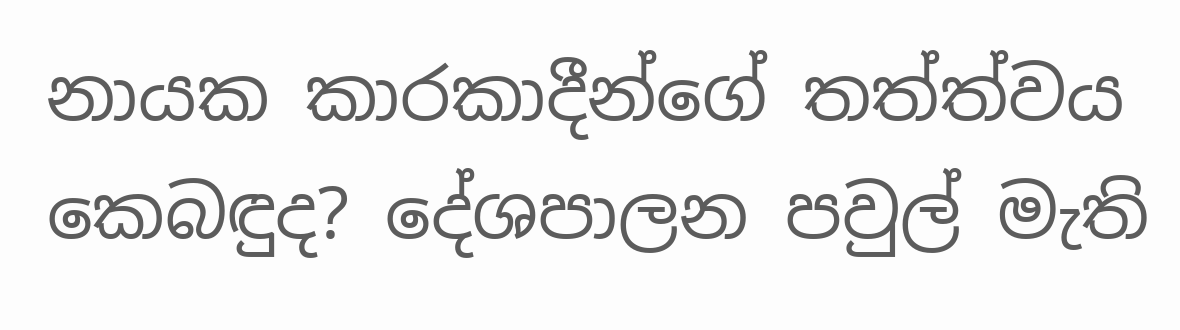නායක කාරකාදීන්ගේ තත්ත්වය කෙබඳුද? දේශපාලන පවුල් මැති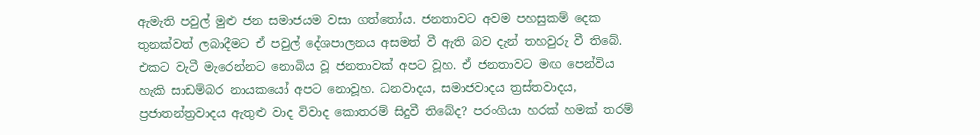ඇමැති පවුල් මුළු ජන සමාජයම වසා ගත්තෝය. ජනතාවට අවම පහසුකම් දෙක තුනක්වත් ලබාදීමට ඒ පවුල් දේශපාලනය අසමත් වී ඇති බව දැන් තහවුරු වී තිබේ. එකට වැටී මැරෙන්නට නොබිය වූ ජනතාවක් අපට වූහ. ඒ ජනතාවට මඟ පෙන්විය හැකි සාඩම්බර නායකයෝ අපට නොවූහ. ධනවාදය, සමාජවාදය ත්‍රස්තවාදය, ප්‍රජාතන්ත්‍රවාදය ඇතුළු වාද විවාද කොතරම් සිදුවී තිබේද? පරංගියා හරක් හමක් තරම්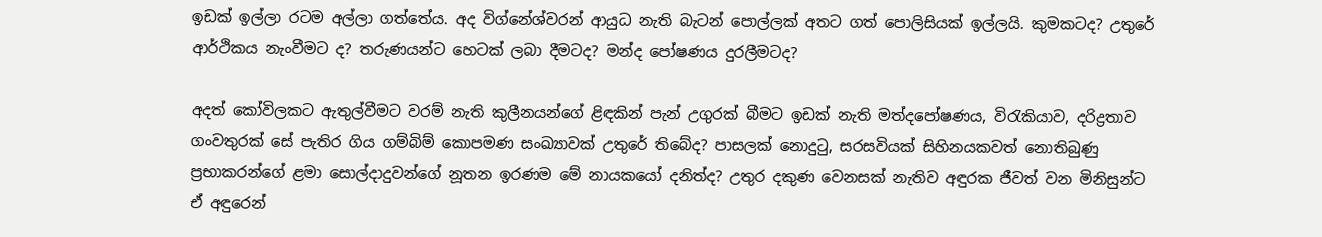ඉඩක් ඉල්ලා රටම අල්ලා ගත්තේය. අද විග්නේශ්වරන් ආයුධ නැති බැටන් පොල්ලක් අතට ගත් පොලිසියක් ඉල්ලයි. කුමකටද? උතුරේ ආර්ථිකය නැංවීමට ද? තරුණයන්ට හෙටක් ලබා දීමටද? මන්ද පෝෂණය දුරලීමටද?

අදත් කෝවිලකට ඇතුල්වීමට වරම් නැති කුලීනයන්ගේ ළිඳකින් පැන් උගුරක් බීමට ඉඩක් නැති මත්දපෝෂණය, විරැකියාව, දරිද්‍රතාව ගංවතුරක් සේ පැතිර ගිය ගම්බිම් කොපමණ සංඛ්‍යාවක් උතුරේ තිබේද? පාසලක් නොදුටු, සරසවියක් සිහිනයකවත් නොතිබුණු ප්‍රභාකරන්ගේ ළමා සොල්දාදුවන්ගේ නූතන ඉරණම මේ නායකයෝ දනිත්ද? උතුර දකුණ වෙනසක් නැතිව අඳුරක ජීවත් වන මිනිසුන්ට ඒ අඳුරෙන්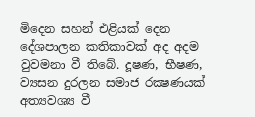මිදෙන සහන් එළියක් දෙන දේශපාලන කතිකාවක් අද අදම වුවමනා වී තිබේ. දූෂණ, භීෂණ, ව්‍යසන දුරලන සමාජ රක්‍ෂණයක් අත්‍යවශ්‍ය වී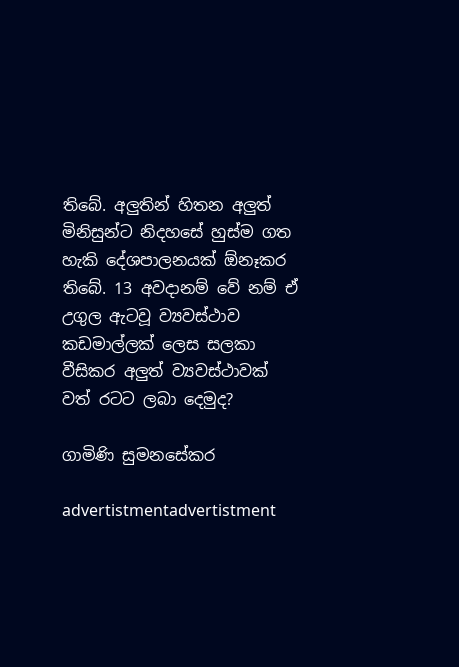තිබේ. අලුතින් හිතන අලුත් මිනිසුන්ට නිදහසේ හුස්ම ගත හැකි දේශපාලනයක් ඕනෑකර තිබේ. 13 අවදානම් වේ නම් ඒ උගුල ඇටවූ ව්‍යවස්ථාව කඩමාල්ලක් ලෙස සලකා වීසිකර අලුත් ව්‍යවස්ථාවක් වත් රටට ලබා දෙමුද?

ගාමිණි සුමනසේකර

advertistmentadvertistment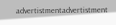advertistmentadvertistment